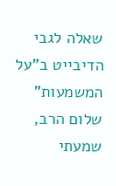שאלה לגבי הדיבייט ב"על המשמעות"
שלום הרב, שמעתי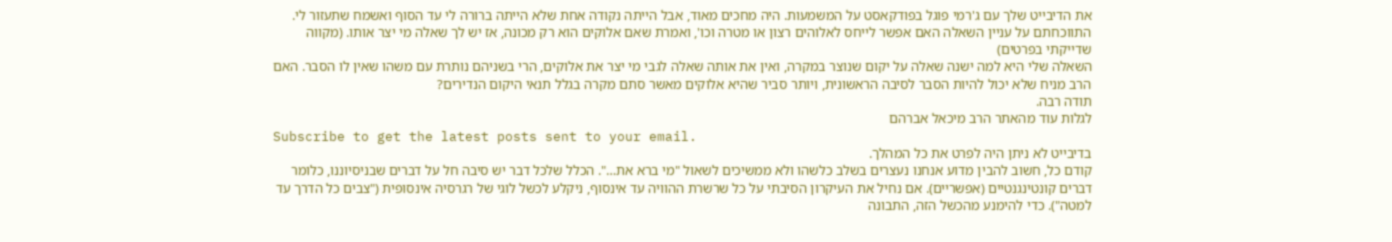את הדיבייט שלך עם ג'רמי פוגל בפודקאסט על המשמעות. היה מחכים מאוד, אבל הייתה נקודה אחת שלא הייתה ברורה לי עד הסוף ואשמח שתעזור לי.
התווכחתם על עניין השאלה האם אפשר לייחס לאלוהים רצון או מטרה וכו', ואמרת שאם אלוקים הוא רק מכונה, אז יש לך שאלה מי יצר אותו. (מקווה שדייקתי בפרטים)
השאלה שלי היא למה ישנה שאלה על יקום שנוצר במקרה, ואין את אותה שאלה לגבי מי יצר את אלוקים, הרי בשניהם נותרת עם משהו שאין לו הסבר. האם הרב מניח שלא יכול להיות הסבר לסיבה הראשונית, ויותר סביר שהיא אלוקים מאשר סתם מקרה בגלל תנאי היקום הנדירים?
תודה רבה.
לגלות עוד מהאתר הרב מיכאל אברהם
Subscribe to get the latest posts sent to your email.
בדיבייט לא ניתן היה לפרט את כל המהלך.
קודם כל, חשוב להבין מדוע אנחנו נעצרים בשלב כלשהו ולא ממשיכים לשאול "מי ברא את…". הכלל שלכל דבר יש סיבה חל על דברים שבניסיוננו, כלומר דברים קונטינגנטיים (אפשריים). אם נחיל את העיקרון הסיבתי על כל שרשרת ההוויה עד אינסוף, ניקלע לכשל לוגי של רגרסיה אינסופית ("צבים כל הדרך עד למטה"). כדי להימנע מהכשל הזה, התבונה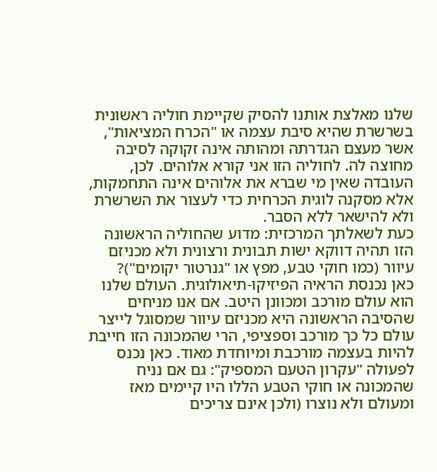שלנו מאלצת אותנו להסיק שקיימת חוליה ראשונית בשרשרת שהיא סיבת עצמה או "הכרח המציאות", אשר מעצם הגדרתה ומהותה אינה זקוקה לסיבה מחוצה לה. לחוליה הזו אני קורא אלוהים. לכן, העובדה שאין מי שברא את אלוהים אינה התחמקות, אלא מסקנה לוגית הכרחית כדי לעצור את השרשרת ולא להישאר ללא הסבר.
כעת לשאלתך המרכזית: מדוע שהחוליה הראשונה הזו תהיה דווקא ישות תבונית ורצונית ולא מכניזם עיוור (כמו חוקי טבע, מפץ או "גנרטור יקומים")?
כאן נכנסת הראיה הפיזיקו-תיאולוגית. העולם שלנו הוא עולם מורכב ומכוונן היטב. אם אנו מניחים שהסיבה הראשונה היא מכניזם עיוור שמסוגל לייצר עולם כל כך מורכב וספציפי, הרי שהמכונה הזו חייבת להיות בעצמה מורכבת ומיוחדת מאוד. כאן נכנס לפעולה "עקרון הטעם המספיק": גם אם נניח שהמכונה או חוקי הטבע הללו היו קיימים מאז ומעולם ולא נוצרו (ולכן אינם צריכים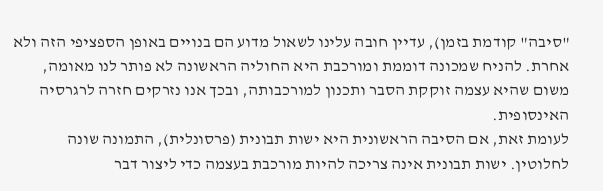"סיבה" קודמת בזמן), עדיין חובה עלינו לשאול מדוע הם בנויים באופן הספציפי הזה ולא אחרת. להניח שמכונה דוממת ומורכבת היא החוליה הראשונה לא פותר לנו מאומה, משום שהיא עצמה זוקקת הסבר ותכנון למורכבותה, ובכך אנו נזרקים חזרה לרגרסיה האינסופית.
לעומת זאת, אם הסיבה הראשונית היא ישות תבונית (פרסונלית), התמונה שונה לחלוטין. ישות תבונית אינה צריכה להיות מורכבת בעצמה כדי ליצור דבר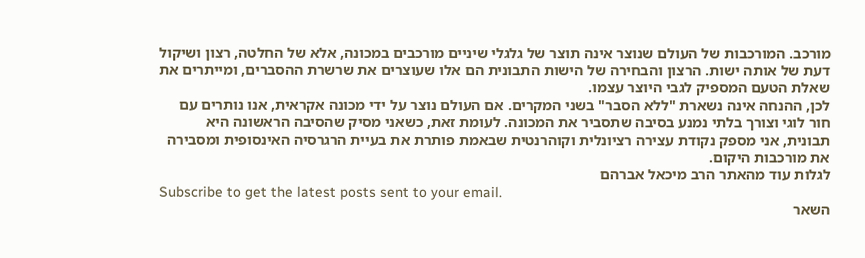מורכב. המורכבות של העולם שנוצר אינה תוצר של גלגלי שיניים מורכבים במכונה, אלא של החלטה, רצון ושיקול דעת של אותה ישות. הרצון והבחירה של הישות התבונית הם אלו שעוצרים את שרשרת ההסברים, ומייתרים את שאלת הטעם המספיק לגבי היוצר עצמו.
לכן, ההנחה אינה נשארת "ללא הסבר" בשני המקרים. אם העולם נוצר על ידי מכונה אקראית, אנו נותרים עם חור לוגי וצורך בלתי נמנע בסיבה שתסביר את המכונה. לעומת זאת, כשאני מסיק שהסיבה הראשונה היא תבונית, אני מספק נקודת עצירה רציונלית וקוהרנטית שבאמת פותרת את בעיית הרגרסיה האינסופית ומסבירה את מורכבות היקום.
לגלות עוד מהאתר הרב מיכאל אברהם
Subscribe to get the latest posts sent to your email.
השאר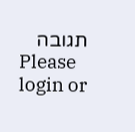תגובה
Please login or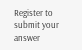Register to submit your answer